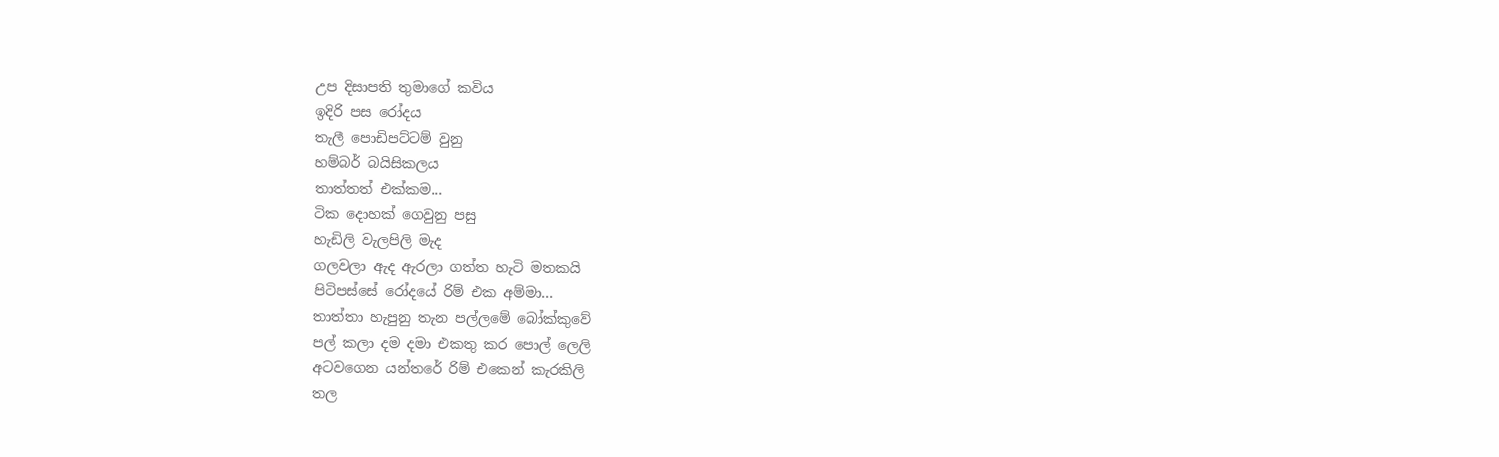උප දිසාපති තුමාගේ කවිය
ඉදිරි පස රෝදය
තැලී පොඩිපට්ටම් වුනු
හම්බර් බයිසිකලය
තාත්තත් එක්කම...
ටික දොහක් ගෙවුනු පසු
හැඩිලි වැලපිලි මැද
ගලවලා ඇද ඇරලා ගත්ත හැටි මතකයි
පිටිපස්සේ රෝදයේ රිම් එක අම්මා...
තාත්තා හැපුනු තැන පල්ලමේ බෝක්කුවේ
පල් කලා දම දමා එකතු කර පොල් ලෙලි
අටවගෙන යන්තරේ රිම් එකෙන් කැරකිලි
තල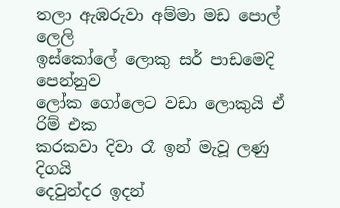තලා ඇඹරුවා අම්මා මඩ පොල් ලෙලි
ඉස්කෝලේ ලොකු සර් පාඩමෙදි පෙන්නුව
ලෝක ගෝලෙට වඩා ලොකුයි ඒ රිම් එක
කරකවා දිවා රෑ ඉන් මැවූ ලණු දිගයි
දෙවුන්දර ඉදන්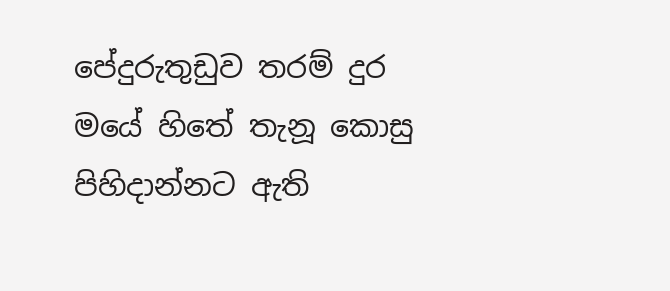පේදුරුතුඩුව තරම් දුර
මයේ හිතේ තැනූ කොසු පිහිදාන්නට ඇති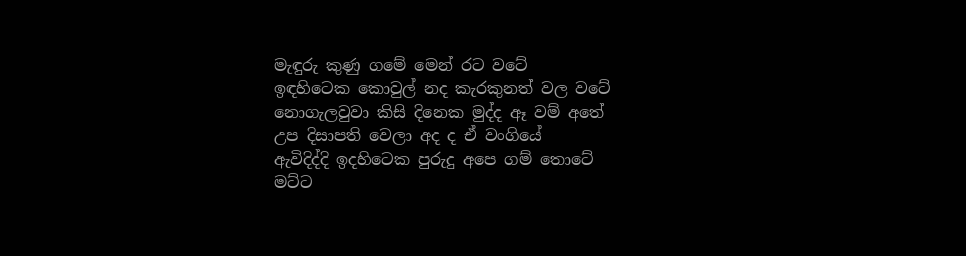මැඳුරු කුණු ගමේ මෙන් රට වටේ
ඉඳහිටෙක කොවුල් නද කැරකුනත් වල වටේ
නොගැලවුවා කිසි දිනෙක මුද්ද ඈ වම් අතේ
උප දිසාපති වෙලා අද ද ඒ වංගියේ
ඇවිදිද්දි ඉදහිටෙක පුරුදු අපෙ ගම් තොටේ
මට්ට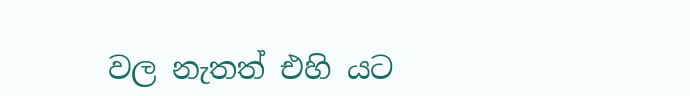වල නැතත් එහි යට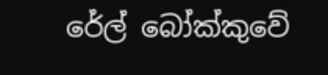රේල් බෝක්කුවේ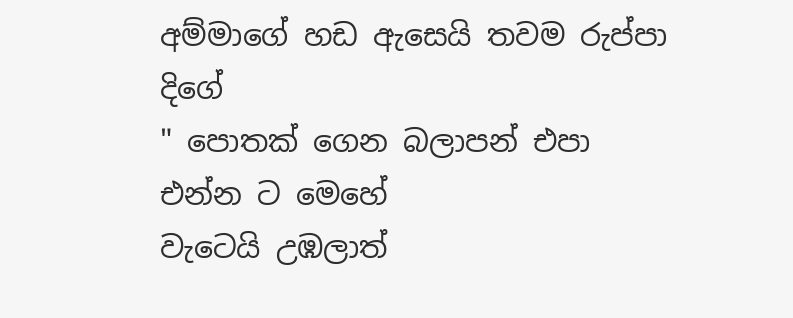අම්මාගේ හඩ ඇසෙයි තවම රුප්පා දිගේ
" පොතක් ගෙන බලාපන් එපා එන්න ට මෙහේ
වැටෙයි උඹලාත්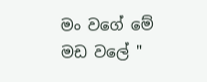මං වගේ මේ මඩ වලේ "